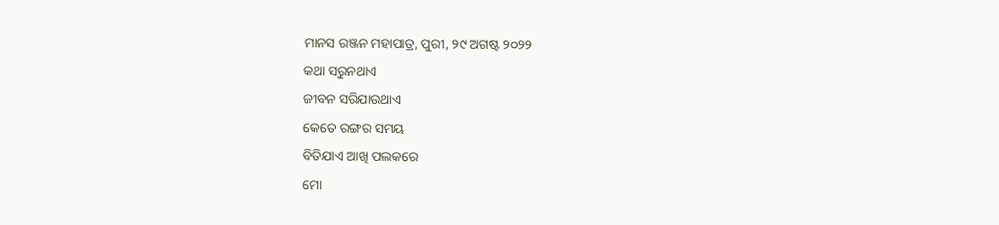ମାନସ ରଞ୍ଜନ ମହାପାତ୍ର, ପୁରୀ, ୨୯ ଅଗଷ୍ଟ ୨୦୨୨
କଥା ସରୁନଥାଏ
ଜୀବନ ସରିଯାଉଥାଏ
କେତେ ରଙ୍ଗର ସମୟ
ବିତିଯାଏ ଆଖି ପଲକରେ
ମୋ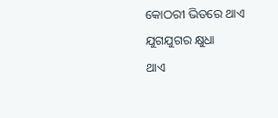କୋଠରୀ ଭିତରେ ଥାଏ
ଯୁଗଯୁଗର କ୍ଷୁଧା
ଥାଏ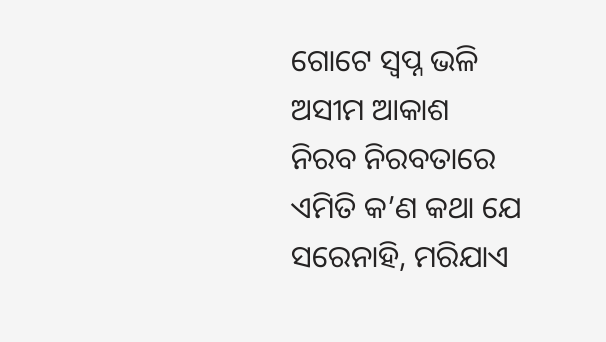ଗୋଟେ ସ୍ଵପ୍ନ ଭଳି
ଅସୀମ ଆକାଶ
ନିରବ ନିରବତାରେ
ଏମିତି କ’ଣ କଥା ଯେ
ସରେନାହି, ମରିଯାଏ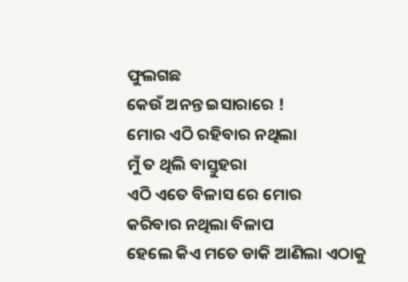ଫୁଲଗଛ
କେଉଁ ଅନନ୍ତ ଇସାରାରେ !
ମୋର ଏଠି ରହିବାର ନଥିଲା
ମୁଁ ତ ଥିଲି ବାସ୍ତୁହରା
ଏଠି ଏତେ ବିଳାସ ରେ ମୋର
କରିବାର ନଥିଲା ବିଳାପ
ହେଲେ କିଏ ମତେ ଡାକି ଆଣିଲା ଏଠାକୁ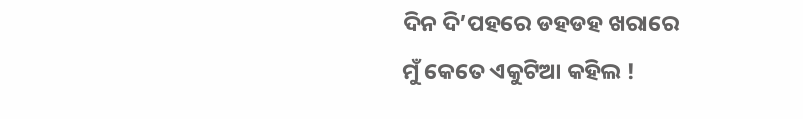ଦିନ ଦି’ପହରେ ଡହଡହ ଖରାରେ
ମୁଁ କେତେ ଏକୁଟିଆ କହିଲ !